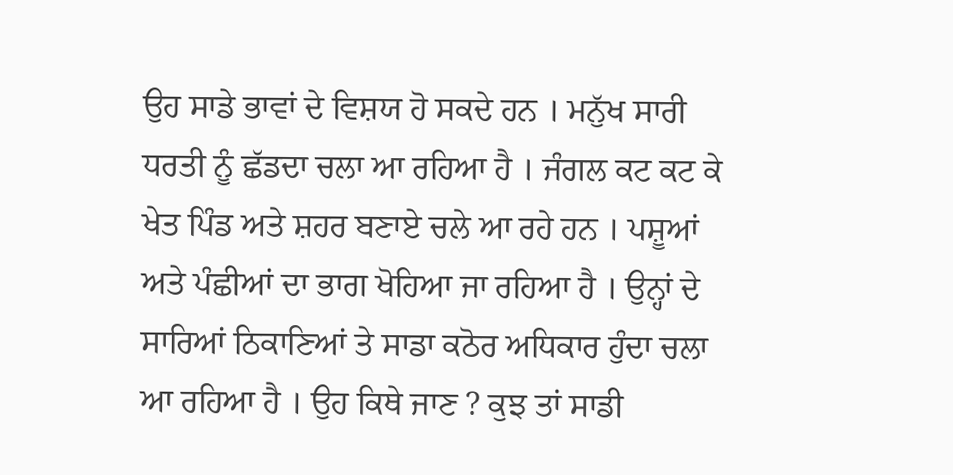ਉਹ ਸਾਡੇ ਭਾਵਾਂ ਦੇ ਵਿਸ਼ਯ ਹੋ ਸਕਦੇ ਹਨ । ਮਨੁੱਖ ਸਾਰੀ ਧਰਤੀ ਨੂੰ ਛੱਡਦਾ ਚਲਾ ਆ ਰਹਿਆ ਹੈ । ਜੰਗਲ ਕਟ ਕਟ ਕੇ ਖੇਤ ਪਿੰਡ ਅਤੇ ਸ਼ਹਰ ਬਣਾਏ ਚਲੇ ਆ ਰਹੇ ਹਨ । ਪਸ਼ੂਆਂ ਅਤੇ ਪੰਛੀਆਂ ਦਾ ਭਾਗ ਖੋਹਿਆ ਜਾ ਰਹਿਆ ਹੈ । ਉਨ੍ਹਾਂ ਦੇ ਸਾਰਿਆਂ ਠਿਕਾਣਿਆਂ ਤੇ ਸਾਡਾ ਕਠੋਰ ਅਧਿਕਾਰ ਹੁੰਦਾ ਚਲਾ ਆ ਰਹਿਆ ਹੈ । ਉਹ ਕਿਥੇ ਜਾਣ ? ਕੁਝ ਤਾਂ ਸਾਡੀ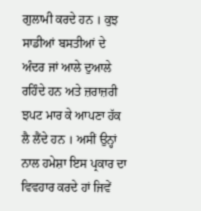ਗੁਲਾਮੀ ਕਰਦੇ ਹਨ । ਕੁਝ ਸਾਡੀਆਂ ਬਸਤੀਆਂ ਦੇ ਅੰਦਰ ਜਾਂ ਆਲੇ ਦੁਆਲੇ ਰਹਿੰਦੇ ਹਨ ਅਤੇ ਜ਼ਰਾਜ਼ਰੀ ਝਪਟ ਮਾਰ ਕੇ ਆਪਣਾ ਹੱਕ ਲੈ ਲੈਂਦੇ ਹਨ । ਅਸੀਂ ਉਨ੍ਹਾਂ ਨਾਲ ਹਮੇਸ਼ਾ ਇਸ ਪ੍ਰਕਾਰ ਦਾ ਵਿਵਹਾਰ ਕਰਦੇ ਹਾਂ ਜਿਵੇਂ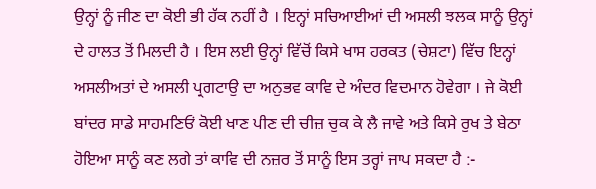ਉਨ੍ਹਾਂ ਨੂੰ ਜੀਣ ਦਾ ਕੋਈ ਭੀ ਹੱਕ ਨਹੀਂ ਹੈ । ਇਨ੍ਹਾਂ ਸਚਿਆਈਆਂ ਦੀ ਅਸਲੀ ਝਲਕ ਸਾਨੂੰ ਉਨ੍ਹਾਂ ਦੇ ਹਾਲਤ ਤੋਂ ਮਿਲਦੀ ਹੈ । ਇਸ ਲਈ ਉਨ੍ਹਾਂ ਵਿੱਚੋਂ ਕਿਸੇ ਖਾਸ ਹਰਕਤ (ਚੇਸ਼ਟਾ) ਵਿੱਚ ਇਨ੍ਹਾਂ ਅਸਲੀਅਤਾਂ ਦੇ ਅਸਲੀ ਪ੍ਰਗਟਾਉ ਦਾ ਅਨੁਭਵ ਕਾਵਿ ਦੇ ਅੰਦਰ ਵਿਦਮਾਨ ਹੋਵੇਗਾ । ਜੇ ਕੋਈ ਬਾਂਦਰ ਸਾਡੇ ਸਾਹਮਣਿਓਂ ਕੋਈ ਖਾਣ ਪੀਣ ਦੀ ਚੀਜ਼ ਚੁਕ ਕੇ ਲੈ ਜਾਵੇ ਅਤੇ ਕਿਸੇ ਰੁਖ ਤੇ ਬੇਠਾ ਹੋਇਆ ਸਾਨੂੰ ਕਣ ਲਗੇ ਤਾਂ ਕਾਵਿ ਦੀ ਨਜ਼ਰ ਤੋਂ ਸਾਨੂੰ ਇਸ ਤਰ੍ਹਾਂ ਜਾਪ ਸਕਦਾ ਹੈ :-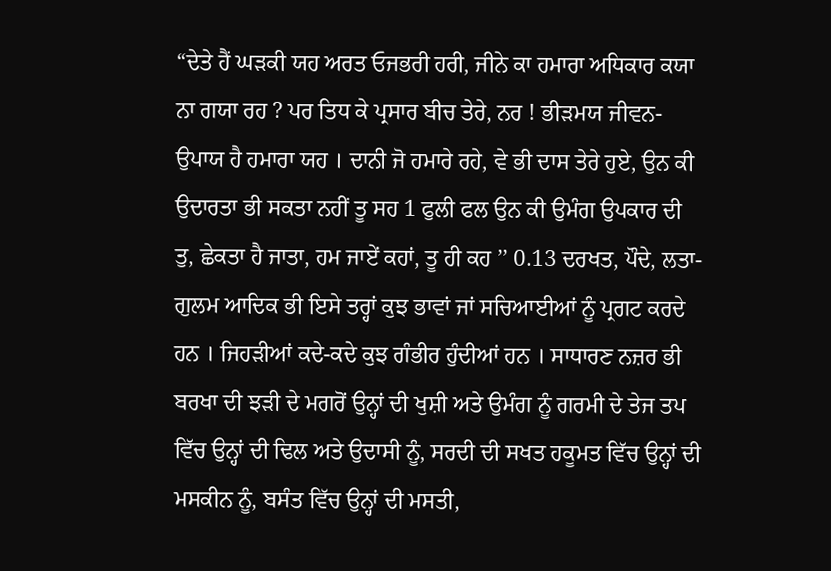“ਦੇਤੇ ਹੈਂ ਘੜਕੀ ਯਹ ਅਰਤ ਓਜਭਰੀ ਹਰੀ, ਜੀਨੇ ਕਾ ਹਮਾਰਾ ਅਧਿਕਾਰ ਕਯਾ ਨਾ ਗਯਾ ਰਹ ? ਪਰ ਤਿਧ ਕੇ ਪ੍ਰਸਾਰ ਬੀਚ ਤੇਰੇ, ਨਰ ! ਭੀੜਮਯ ਜੀਵਨ-ਉਪਾਯ ਹੈ ਹਮਾਰਾ ਯਹ । ਦਾਨੀ ਜੋ ਹਮਾਰੇ ਰਹੇ, ਵੇ ਭੀ ਦਾਸ ਤੇਰੇ ਹੁਏ, ਉਨ ਕੀ ਉਦਾਰਤਾ ਭੀ ਸਕਤਾ ਨਹੀਂ ਤੂ ਸਹ 1 ਫੁਲੀ ਫਲ ਉਨ ਕੀ ਉਮੰਗ ਉਪਕਾਰ ਦੀ ਤੁ, ਛੇਕਤਾ ਹੈ ਜਾਤਾ, ਹਮ ਜਾਏਂ ਕਹਾਂ, ਤੂ ਹੀ ਕਹ ’’ 0.13 ਦਰਖਤ, ਪੌਦੇ, ਲਤਾ-ਗੁਲਮ ਆਦਿਕ ਭੀ ਇਸੇ ਤਰ੍ਹਾਂ ਕੁਝ ਭਾਵਾਂ ਜਾਂ ਸਚਿਆਈਆਂ ਨੂੰ ਪ੍ਰਗਟ ਕਰਦੇ ਹਨ । ਜਿਹੜੀਆਂ ਕਦੇ-ਕਦੇ ਕੁਝ ਗੰਭੀਰ ਹੁੰਦੀਆਂ ਹਨ । ਸਾਧਾਰਣ ਨਜ਼ਰ ਭੀ ਬਰਖਾ ਦੀ ਝੜੀ ਦੇ ਮਗਰੋਂ ਉਨ੍ਹਾਂ ਦੀ ਖੁਸ਼ੀ ਅਤੇ ਉਮੰਗ ਨੂੰ ਗਰਮੀ ਦੇ ਤੇਜ ਤਪ ਵਿੱਚ ਉਨ੍ਹਾਂ ਦੀ ਢਿਲ ਅਤੇ ਉਦਾਸੀ ਨੂੰ, ਸਰਦੀ ਦੀ ਸਖਤ ਹਕੂਮਤ ਵਿੱਚ ਉਨ੍ਹਾਂ ਦੀ ਮਸਕੀਨ ਨੂੰ, ਬਸੰਤ ਵਿੱਚ ਉਨ੍ਹਾਂ ਦੀ ਮਸਤੀ,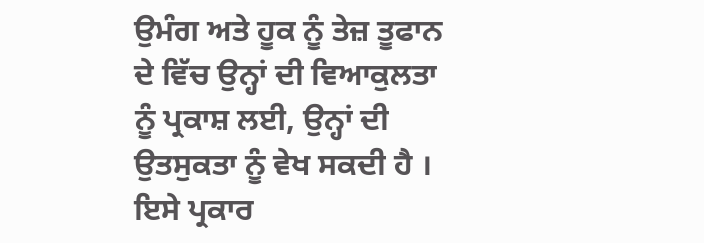ਉਮੰਗ ਅਤੇ ਹੂਕ ਨੂੰ ਤੇਜ਼ ਤੂਫਾਨ ਦੇ ਵਿੱਚ ਉਨ੍ਹਾਂ ਦੀ ਵਿਆਕੁਲਤਾ ਨੂੰ ਪ੍ਰਕਾਸ਼ ਲਈ, ਉਨ੍ਹਾਂ ਦੀ ਉਤਸੁਕਤਾ ਨੂੰ ਵੇਖ ਸਕਦੀ ਹੈ । ਇਸੇ ਪ੍ਰਕਾਰ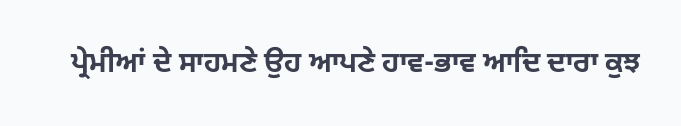ਪ੍ਰੇਮੀਆਂ ਦੇ ਸਾਹਮਣੇ ਉਹ ਆਪਣੇ ਹਾਵ-ਭਾਵ ਆਦਿ ਦਾਰਾ ਕੁਝ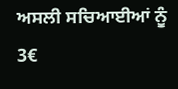ਅਸਲੀ ਸਚਿਆਈਆਂ ਨੂੰ 3€